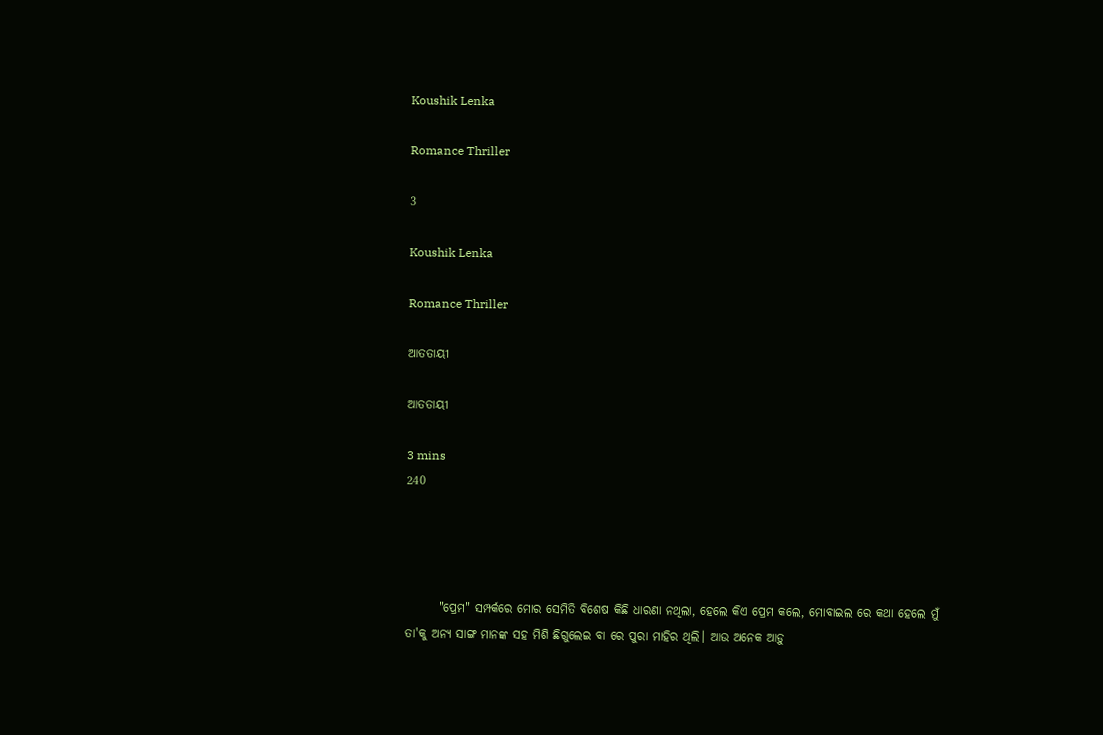Koushik Lenka

Romance Thriller

3

Koushik Lenka

Romance Thriller

ଆତତାୟୀ

ଆତତାୟୀ

3 mins
240




       "ପ୍ରେମ" ସମ୍ପର୍କରେ ମୋର ସେମିତି ବିଶେଷ କିଛି ଧାରଣା ନଥିଲା, ହେଲେ କିଏ ପ୍ରେମ କଲେ, ମୋବାଇଲ ରେ କଥା ହେଲେ ମୁଁ ତା'କୁ ଅନ୍ୟ ସାଙ୍ଗ ମାନଙ୍କ ସହ ମିଶି ଛିଗୁଲେଇ ବା ରେ ପୁରା ମାହିର ଥିଲି। ଆଉ ଅନେକ ଆଡ଼ୁ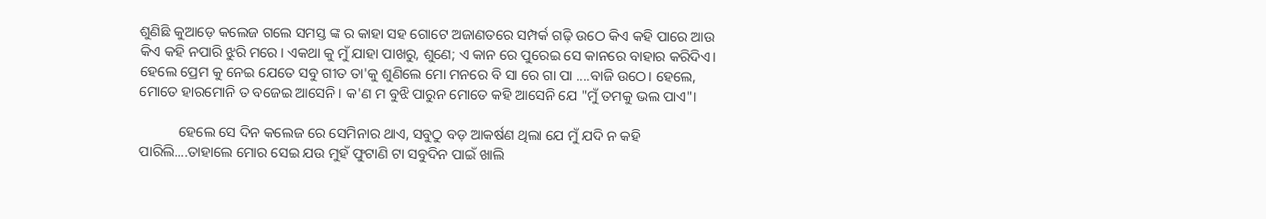ଶୁଣିଛି କୁଆଡ଼େ କଲେଜ ଗଲେ ସମସ୍ତ ଙ୍କ ର କାହା ସହ ଗୋଟେ ଅଜାଣତରେ ସମ୍ପର୍କ ଗଢ଼ି ଉଠେ କିଏ କହି ପାରେ ଆଉ କିଏ କହି ନପାରି ଝୁରି ମରେ। ଏକଥା କୁ ମୁଁ ଯାହା ପାଖରୁ, ଶୁଣେ; ଏ କାନ ରେ ପୁରେଇ ସେ କାନରେ ବାହାର କରିଦିଏ। ହେଲେ ପ୍ରେମ କୁ ନେଇ ଯେତେ ସବୁ ଗୀତ ତା'କୁ ଶୁଣିଲେ ମୋ ମନରେ ବି ସା ରେ ଗା ପା ....ବାଜି ଉଠେ। ହେଲେ, ମୋତେ ହାରମୋନି ତ ବଜେଇ ଆସେନି। କ'ଣ ମ ବୁଝି ପାରୁନ ମୋତେ କହି ଆସେନି ଯେ "ମୁଁ ତମକୁ ଭଲ ପାଏ"।

           ହେଲେ ସେ ଦିନ କଲେଜ ରେ ସେମିନାର ଥାଏ, ସବୁଠୁ ବଡ଼ ଆକର୍ଷଣ ଥିଲା ଯେ ମୁଁ ଯଦି ନ କହି ପାରିଲି....ତାହାଲେ ମୋର ସେଇ ଯ‌ଉ ମୁହଁ ଫୁଟାଣି ଟା ସବୁଦିନ ପାଇଁ ଖାଲି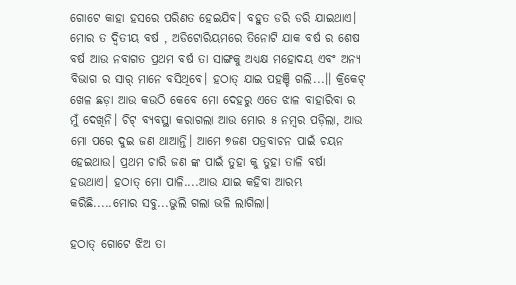ଗୋଟେ କାହା ହସରେ ପରିଣତ ହେଇଯିବ। ବହୁତ ଡରି ଡରି ଯାଇଥାଏ। ମୋର ତ ଦ୍ୱିତୀୟ ବର୍ଷ , ଅଡିଟୋରିୟମରେ ତିନୋଟି ଯାକ ବର୍ଷ ର ଶେଷ ବର୍ଷ ଆଉ ନବାଗତ ପ୍ରଥମ ବର୍ଷ ତା ସାଙ୍ଗକୁ ଅଧ୍ୟକ୍ଷ ମହୋଦୟ ଏବଂ ଅନ୍ୟ ବିଭାଗ ର ସାର୍ ମାନେ ବସିଥିବେ। ହଠାତ୍ ଯାଇ ପହଞ୍ଚି ଗଲି...।। କ୍ରିକେଟ୍ ଖେଳ ଛଡ଼ା ଆଉ କ‌ଉଠି କେବେ ମୋ ଦେହରୁ ଏତେ ଝାଳ ବାହାରିବା ର ମୁଁ ଦେଖିନି। ଚିଟ୍ ବ୍ୟବସ୍ଥା କରାଗଲା ଆଉ ମୋର ୫ ନମ୍ବର ପଡ଼ିଲା, ଆଉ ମୋ ପରେ ଦୁଇ ଜଣ ଥାଆନ୍ତି। ଆମେ ୭ଜଣ ପତ୍ରବାଚନ ପାଇଁ ଚୟନ ହେଇଥାଉ। ପ୍ରଥମ ଚାରି ଜଣ ଙ୍କ ପାଇଁ ତୁହା କୁ ତୁହା ତାଳି ବର୍ଷା ହ‌ଉଥାଏ। ହଠାତ୍ ମୋ ପାଳି....ଆଉ ଯାଇ କହିବା ଆରମ୍ଭ କରିଛି.....ମୋର ସବୁ...ଭୁଲି ଗଲା ଭଳି ଲାଗିଲା।

ହଠାତ୍ ଗୋଟେ ଝିଅ ତା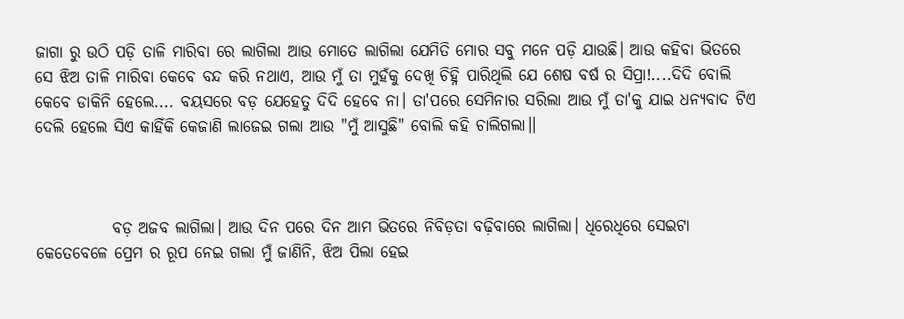ଜାଗା ରୁ ଉଠି ପଡ଼ି ତାଳି ମାରିବା ରେ ଲାଗିଲା ଆଉ ମୋତେ ଲାଗିଲା ଯେମିତି ମୋର ସବୁ ମନେ ପଡ଼ି ଯାଉଛି। ଆଉ କହିବା ଭିତରେ ସେ ଝିଅ ତାଳି ମାରିବା କେବେ ବନ୍ଦ କରି ନଥାଏ, ଆଉ ମୁଁ ତା ମୁହଁକୁ ଦେଖି ଚିହ୍ନି ପାରିଥିଲି ଯେ ଶେଷ ବର୍ଷ ର ସିପ୍ରା!....ଦିଦି ବୋଲି କେବେ ଡାକିନି ହେଲେ.... ବୟସରେ ବଡ଼ ଯେହେତୁ ଦିଦି ହେବେ ନା। ତା'ପରେ ସେମିନାର ସରିଲା ଆଉ ମୁଁ ତା'କୁ ଯାଇ ଧନ୍ୟବାଦ ଟିଏ ଦେଲି ହେଲେ ସିଏ କାହିଁକି କେଜାଣି ଲାଜେଇ ଗଲା ଆଉ "ମୁଁ ଆସୁଛି" ବୋଲି କହି ଚାଲିଗଲା।।



            ବଡ଼ ଅଜବ ଲାଗିଲା। ଆଉ ଦିନ ପରେ ଦିନ ଆମ ଭିତରେ ନିବିଡ଼ତା ବଢ଼ିବାରେ ଲାଗିଲା। ଧିରେଧିରେ ସେଇଟା କେତେବେଳେ ପ୍ରେମ ର ରୂପ ନେଇ ଗଲା ମୁଁ ଜାଣିନି, ଝିଅ ପିଲା ହେଇ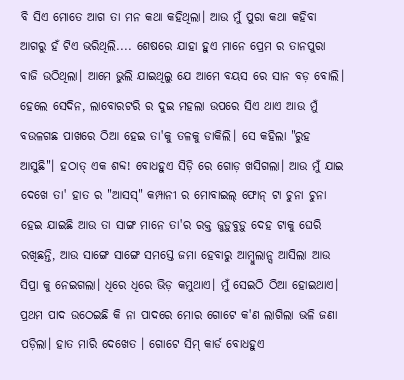ବି ସିଏ ମୋତେ ଆଗ ତା ମନ କଥା କହିଥିଲା। ଆଉ ମୁଁ ପୁରା କଥା କହିବା ଆଗରୁ ହଁ ଟିଏ ଭରିଥିଲି.... ଶେଷରେ ଯାହା ହୁଏ ମାନେ ପ୍ରେମ ର ତାନପୁରା ବାଜି ଉଠିଥିଲା। ଆମେ ଭୁଲି ଯାଇଥିଲୁ ଯେ ଆମେ ବୟସ ରେ ସାନ ବଡ଼ ବୋଲି। ହେଲେ ସେଦିନ, ଲାବୋରଟରି ର ଦୁଇ ମହଲା ଉପରେ ସିଏ ଥାଏ ଆଉ ମୁଁ ବ‌ଉଳଗଛ ପାଖରେ ଠିଆ ହେଇ ତା'କୁ ତଳକୁ ଡାକିଲି। ସେ କହିଲା "ରୁହ ଆସୁଛି"। ହଠାତ୍ ଏକ ଶବ୍ଦ! ବୋଧହୁଏ ସିଡ଼ି ରେ ଗୋଡ଼ ଖସିଗଲା। ଆଉ ମୁଁ ଯାଇ ଦେଖେ ତା' ହାତ ର "ଆସସ୍" କମ୍ପାନୀ ର ମୋବାଇଲ୍ ଫୋନ୍ ଟା ଚୁନା ଚୁନା ହେଇ ଯାଇଛି ଆଉ ତା ସାଙ୍ଗ ମାନେ ତା'ର ରକ୍ତ ଜୁଡ଼ୁବୁଡ଼ୁ ଦେହ ଟାକୁ ଘେରି ରଖିଛନ୍ତି, ଆଉ ସାଙ୍ଗେ ସାଙ୍ଗେ ସମସ୍ତେ ଜମା ହେବାରୁ ଆମ୍ବୁଲାନ୍ସ ଆସିଲା ଆଉ ସିପ୍ରା କୁ ନେଇଗଲା। ଧିରେ ଧିରେ ଭିଡ଼ କମୁଥାଏ। ମୁଁ ସେଇଠି ଠିଆ ହୋଇଥାଏ। ପ୍ରଥମ ପାଦ ଉଠେଇଛି କି ନା ପାଦରେ ମୋର ଗୋଟେ କ'ଣ ଲାଗିଲା ଭଳି ଜଣା ପଡ଼ିଲା। ହାତ ମାରି ଦେଖେତ । ଗୋଟେ ସିମ୍ କାର୍ଡ ବୋଧହୁଏ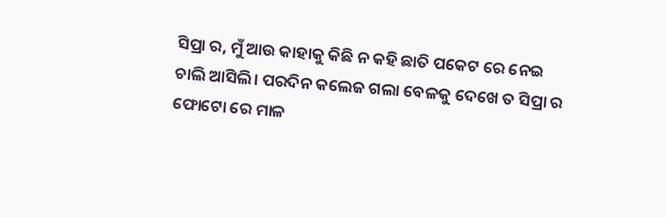ସିପ୍ରା ର, ମୁଁ ଆଉ କାହାକୁ କିଛି ନ କହି ଛାତି ପକେଟ ରେ ନେଇ ଚାଲି ଆସିଲି। ପରଦିନ କଲେଜ ଗଲା ବେଳକୁ ଦେଖେ ତ ସିପ୍ରା ର ଫୋଟୋ ରେ ମାଳ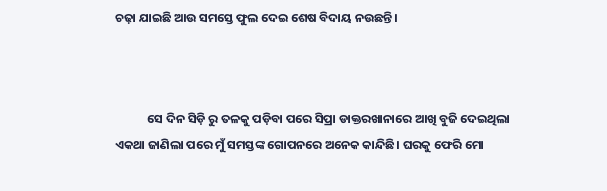ଚଢ଼ା ଯାଇଛି ଆଉ ସମସ୍ତେ ଫୁଲ ଦେଇ ଶେଷ ବିଦାୟ ନ‌ଉଛନ୍ତି।



            ସେ ଦିନ ସିଡ଼ି ରୁ ତଳକୁ ପଡ଼ିବା ପରେ ସିପ୍ରା ଡାକ୍ତରଖାନାରେ ଆଖି ବୁଜି ଦେଇଥିଲା ଏକଥା ଜାଣିଲା ପରେ ମୁଁ ସମସ୍ତଙ୍କ ଗୋପନରେ ଅନେକ କାନ୍ଦିଛି। ଘରକୁ ଫେରି ମୋ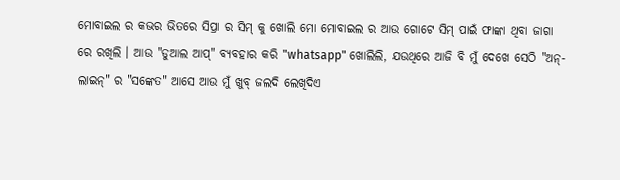ମୋବାଇଲ ର କଭର ଭିତରେ ସିପ୍ରା ର ସିମ୍ କୁ ଖୋଲି ମୋ ମୋବାଇଲ ର ଆଉ ଗୋଟେ ସିମ୍ ପାଇଁ ଫାଙ୍କା ଥିବା ଜାଗା ରେ ରଖିଲି । ଆଉ "ଡୁଆଲ ଆପ୍" ବ୍ୟବହାର କରି "whatsapp" ଖୋଲିଲି, ଯ‌ଉଥିରେ ଆଜି ବି ମୁଁ ଦେଖେ ସେଠି "ଅନ୍-ଲାଇନ୍" ର "ସଙ୍କେତ" ଆସେ ଆଉ ମୁଁ ଖୁବ୍ ଜଲଦି ଲେଖିଦିଏ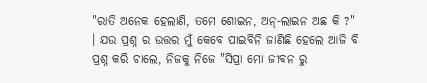"ରାତି ଅନେକ ହେଲାଣି, ତମେ ଶୋଇନ, ଅନ୍-ଲାଇନ ଅଛ କି ?" । ଯ‌ଉ ପ୍ରଶ୍ନ ର ଉତ୍ତର ମୁଁ କେବେ ପାଇବିନି ଜାଣିଛି ହେଲେ ଆଜି ବି ପ୍ରଶ୍ନ କରି ଚାଲେ, ନିଜକୁ ନିଜେ "ସିପ୍ରା ମୋ ଜୀବନ ରୁ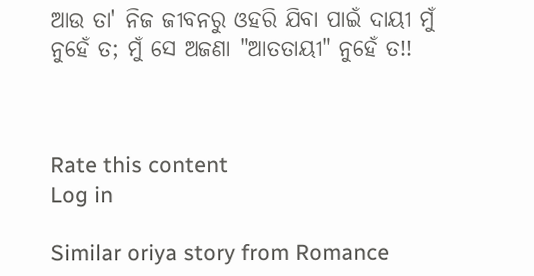ଆଉ ତା' ନିଜ ଜୀବନରୁ ଓହରି ଯିବା ପାଇଁ ଦାୟୀ ମୁଁ ନୁହେଁ ତ; ମୁଁ ସେ ଅଜଣା "ଆତତାୟୀ" ନୁହେଁ ତ!!



Rate this content
Log in

Similar oriya story from Romance